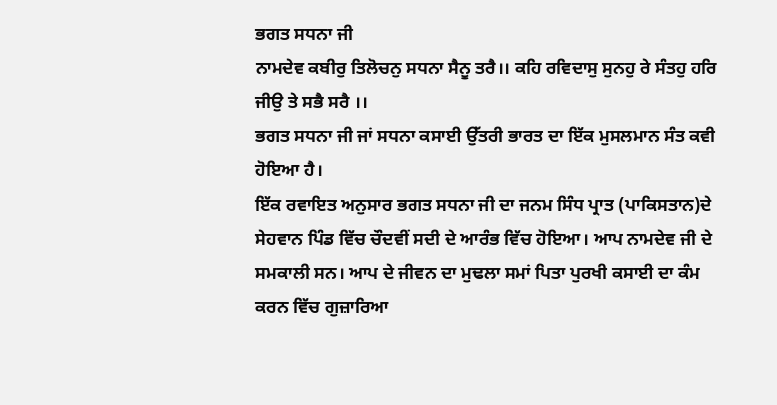ਭਗਤ ਸਧਨਾ ਜੀ
ਨਾਮਦੇਵ ਕਬੀਰੁ ਤਿਲੋਚਨੁ ਸਧਨਾ ਸੈਨੂ ਤਰੈ।। ਕਹਿ ਰਵਿਦਾਸੁ ਸੁਨਹੁ ਰੇ ਸੰਤਹੁ ਹਰਿ ਜੀਉ ਤੇ ਸਭੈ ਸਰੈ ।।
ਭਗਤ ਸਧਨਾ ਜੀ ਜਾਂ ਸਧਨਾ ਕਸਾਈ ਉੱਤਰੀ ਭਾਰਤ ਦਾ ਇੱਕ ਮੁਸਲਮਾਨ ਸੰਤ ਕਵੀ ਹੋਇਆ ਹੈ।
ਇੱਕ ਰਵਾਇਤ ਅਨੁਸਾਰ ਭਗਤ ਸਧਨਾ ਜੀ ਦਾ ਜਨਮ ਸਿੰਧ ਪ੍ਰਾਤ (ਪਾਕਿਸਤਾਨ)ਦੇ ਸੇਹਵਾਨ ਪਿੰਡ ਵਿੱਚ ਚੌਦਵੀਂ ਸਦੀ ਦੇ ਆਰੰਭ ਵਿੱਚ ਹੋਇਆ। ਆਪ ਨਾਮਦੇਵ ਜੀ ਦੇ ਸਮਕਾਲੀ ਸਨ। ਆਪ ਦੇ ਜੀਵਨ ਦਾ ਮੁਢਲਾ ਸਮਾਂ ਪਿਤਾ ਪੁਰਖੀ ਕਸਾਈ ਦਾ ਕੰਮ ਕਰਨ ਵਿੱਚ ਗੁਜ਼ਾਰਿਆ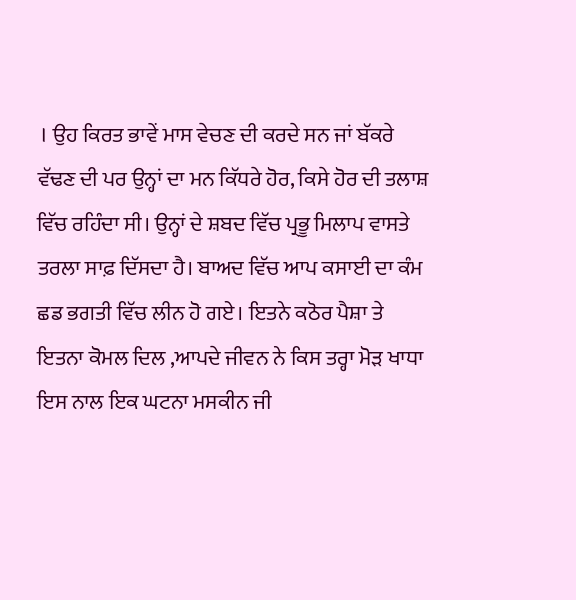। ਉਹ ਕਿਰਤ ਭਾਵੇਂ ਮਾਸ ਵੇਚਣ ਦੀ ਕਰਦੇ ਸਨ ਜਾਂ ਬੱਕਰੇ ਵੱਢਣ ਦੀ ਪਰ ਉਨ੍ਹਾਂ ਦਾ ਮਨ ਕਿੱਧਰੇ ਹੋਰ, ਕਿਸੇ ਹੋਰ ਦੀ ਤਲਾਸ਼ ਵਿੱਚ ਰਹਿੰਦਾ ਸੀ। ਉਨ੍ਹਾਂ ਦੇ ਸ਼ਬਦ ਵਿੱਚ ਪ੍ਰਭੂ ਮਿਲਾਪ ਵਾਸਤੇ ਤਰਲਾ ਸਾਫ਼ ਦਿੱਸਦਾ ਹੈ। ਬਾਅਦ ਵਿੱਚ ਆਪ ਕਸਾਈ ਦਾ ਕੰਮ ਛਡ ਭਗਤੀ ਵਿੱਚ ਲੀਨ ਹੋ ਗਏ। ਇਤਨੇ ਕਠੋਰ ਪੈਸ਼ਾ ਤੇ ਇਤਨਾ ਕੋਮਲ ਦਿਲ ,ਆਪਦੇ ਜੀਵਨ ਨੇ ਕਿਸ ਤਰ੍ਹਾ ਮੋੜ ਖਾਧਾ ਇਸ ਨਾਲ ਇਕ ਘਟਨਾ ਮਸਕੀਨ ਜੀ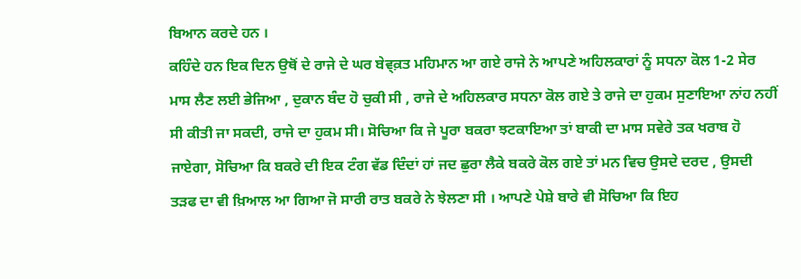ਬਿਆਨ ਕਰਦੇ ਹਨ ।
ਕਹਿੰਦੇ ਹਨ ਇਕ ਦਿਨ ਉਥੋਂ ਦੇ ਰਾਜੇ ਦੇ ਘਰ ਬੇਵ੍ਕ਼ਤ ਮਹਿਮਾਨ ਆ ਗਏ ਰਾਜੇ ਨੇ ਆਪਣੇ ਅਹਿਲਕਾਰਾਂ ਨੂੰ ਸਧਨਾ ਕੋਲ 1-2 ਸੇਰ ਮਾਸ ਲੈਣ ਲਈ ਭੇਜਿਆ , ਦੁਕਾਨ ਬੰਦ ਹੋ ਚੁਕੀ ਸੀ , ਰਾਜੇ ਦੇ ਅਹਿਲਕਾਰ ਸਧਨਾ ਕੋਲ ਗਏ ਤੇ ਰਾਜੇ ਦਾ ਹੁਕਮ ਸੁਣਾਇਆ ਨਾਂਹ ਨਹੀਂ ਸੀ ਕੀਤੀ ਜਾ ਸਕਦੀ, ਰਾਜੇ ਦਾ ਹੁਕਮ ਸੀ। ਸੋਚਿਆ ਕਿ ਜੇ ਪੂਰਾ ਬਕਰਾ ਝਟਕਾਇਆ ਤਾਂ ਬਾਕੀ ਦਾ ਮਾਸ ਸਵੇਰੇ ਤਕ ਖਰਾਬ ਹੋ ਜਾਏਗਾ, ਸੋਚਿਆ ਕਿ ਬਕਰੇ ਦੀ ਇਕ ਟੰਗ ਵੱਡ ਦਿੰਦਾਂ ਹਾਂ ਜਦ ਛੁਰਾ ਲੈਕੇ ਬਕਰੇ ਕੋਲ ਗਏ ਤਾਂ ਮਨ ਵਿਚ ਉਸਦੇ ਦਰਦ , ਉਸਦੀ ਤੜਫ ਦਾ ਵੀ ਖ਼ਿਆਲ ਆ ਗਿਆ ਜੋ ਸਾਰੀ ਰਾਤ ਬਕਰੇ ਨੇ ਝੇਲਣਾ ਸੀ । ਆਪਣੇ ਪੇਸ਼ੇ ਬਾਰੇ ਵੀ ਸੋਚਿਆ ਕਿ ਇਹ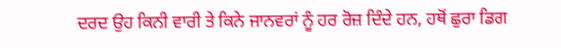ਦਰਦ ਉਹ ਕਿਨੀ ਵਾਰੀ ਤੇ ਕਿਨੇ ਜਾਨਵਰਾਂ ਨੂੰ ਹਰ ਰੋਜ਼ ਦਿੰਦੇ ਹਨ, ਹਥੋਂ ਛੁਰਾ ਡਿਗ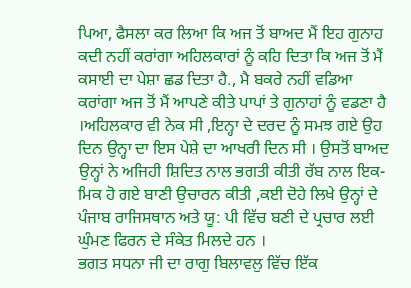ਪਿਆ, ਫੈਸਲਾ ਕਰ ਲਿਆ ਕਿ ਅਜ ਤੋਂ ਬਾਅਦ ਮੈਂ ਇਹ ਗੁਨਾਹ ਕਦੀ ਨਹੀਂ ਕਰਾਂਗਾ ਅਹਿਲਕਾਰਾਂ ਨੂੰ ਕਹਿ ਦਿਤਾ ਕਿ ਅਜ ਤੋਂ ਮੈਂ ਕਸਾਈ ਦਾ ਪੇਸ਼ਾ ਛਡ ਦਿਤਾ ਹੈ., ਮੈ ਬਕਰੇ ਨਹੀਂ ਵਡਿਆ ਕਰਾਂਗਾ ਅਜ ਤੋਂ ਮੈਂ ਆਪਣੇ ਕੀਤੇ ਪਾਪਾਂ ਤੇ ਗੁਨਾਹਾਂ ਨੂੰ ਵਡਣਾ ਹੈ ।ਅਹਿਲਕਾਰ ਵੀ ਨੇਕ ਸੀ ,ਇਨ੍ਹਾ ਦੇ ਦਰਦ ਨੂੰ ਸਮਝ ਗਏ ਉਹ ਦਿਨ ਉਨ੍ਹਾ ਦਾ ਇਸ ਪੇਸ਼ੇ ਦਾ ਆਖਰੀ ਦਿਨ ਸੀ । ਉਸਤੋਂ ਬਾਅਦ ਉਨ੍ਹਾਂ ਨੇ ਅਜਿਹੀ ਸ਼ਿਦਿਤ ਨਾਲ ਭਗਤੀ ਕੀਤੀ ਰੱਬ ਨਾਲ ਇਕ-ਮਿਕ ਹੋ ਗਏ ਬਾਣੀ ਉਚਾਰਨ ਕੀਤੀ ,ਕਈ ਦੋਹੇ ਲਿਖੇ ਉਨ੍ਹਾਂ ਦੇ ਪੰਜਾਬ ਰਾਜਿਸਥਾਨ ਅਤੇ ਯੂ: ਪੀ ਵਿੱਚ ਬਣੀ ਦੇ ਪ੍ਰਚਾਰ ਲਈ ਘੁੰਮਣ ਫਿਰਨ ਦੇ ਸੰਕੇਤ ਮਿਲਦੇ ਹਨ ।
ਭਗਤ ਸਧਨਾ ਜੀ ਦਾ ਰਾਗੁ ਬਿਲਾਵਲੁ ਵਿੱਚ ਇੱਕ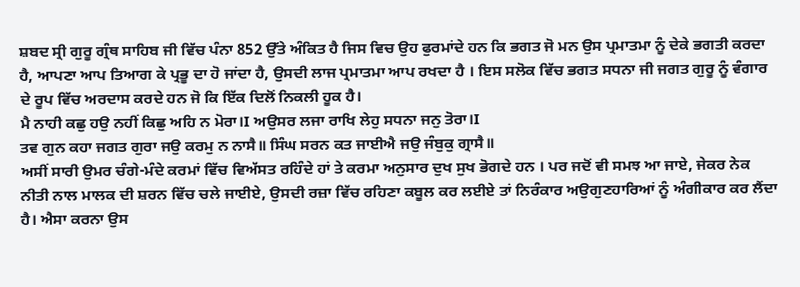ਸ਼ਬਦ ਸ੍ਰੀ ਗੁਰੂ ਗ੍ਰੰਥ ਸਾਹਿਬ ਜੀ ਵਿੱਚ ਪੰਨਾ 852 ਉੱਤੇ ਅੰਕਿਤ ਹੈ ਜਿਸ ਵਿਚ ਉਹ ਫੁਰਮਾਂਦੇ ਹਨ ਕਿ ਭਗਤ ਜੋ ਮਨ ਉਸ ਪ੍ਰਮਾਤਮਾ ਨੂੰ ਦੇਕੇ ਭਗਤੀ ਕਰਦਾ ਹੈ, ਆਪਣਾ ਆਪ ਤਿਆਗ ਕੇ ਪ੍ਰਭੂ ਦਾ ਹੋ ਜਾਂਦਾ ਹੈ, ਉਸਦੀ ਲਾਜ ਪ੍ਰਮਾਤਮਾ ਆਪ ਰਖਦਾ ਹੈ । ਇਸ ਸਲੋਕ ਵਿੱਚ ਭਗਤ ਸਧਨਾ ਜੀ ਜਗਤ ਗੁਰੂ ਨੂੰ ਵੰਗਾਰ ਦੇ ਰੂਪ ਵਿੱਚ ਅਰਦਾਸ ਕਰਦੇ ਹਨ ਜੋ ਕਿ ਇੱਕ ਦਿਲੋਂ ਨਿਕਲੀ ਹੂਕ ਹੈ।
ਮੈ ਨਾਹੀ ਕਛੁ ਹਉ ਨਹੀਂ ਕਿਛੁ ਅਹਿ ਨ ਮੋਰਾ।I ਅਉਸਰ ਲਜਾ ਰਾਖਿ ਲੇਹੁ ਸਧਨਾ ਜਨੁ ਤੋਰਾ।I
ਤਵ ਗੁਨ ਕਹਾ ਜਗਤ ਗੁਰਾ ਜਉ ਕਰਮੁ ਨ ਨਾਸੈ॥ ਸਿੰਘ ਸਰਨ ਕਤ ਜਾਈਐ ਜਉ ਜੰਬੁਕੁ ਗ੍ਰਾਸੈ॥
ਅਸੀਂ ਸਾਰੀ ਉਮਰ ਚੰਗੇ-ਮੰਦੇ ਕਰਮਾਂ ਵਿੱਚ ਵਿਅੱਸਤ ਰਹਿੰਦੇ ਹਾਂ ਤੇ ਕਰਮਾ ਅਨੁਸਾਰ ਦੁਖ ਸੁਖ ਭੋਗਦੇ ਹਨ । ਪਰ ਜਦੋਂ ਵੀ ਸਮਝ ਆ ਜਾਏ, ਜੇਕਰ ਨੇਕ ਨੀਤੀ ਨਾਲ ਮਾਲਕ ਦੀ ਸ਼ਰਨ ਵਿੱਚ ਚਲੇ ਜਾਈਏ, ਉਸਦੀ ਰਜ਼ਾ ਵਿੱਚ ਰਹਿਣਾ ਕਬੂਲ ਕਰ ਲਈਏ ਤਾਂ ਨਿਰੰਕਾਰ ਅਉਗੁਣਹਾਰਿਆਂ ਨੂੰ ਅੰਗੀਕਾਰ ਕਰ ਲੈਂਦਾ ਹੈ। ਐਸਾ ਕਰਨਾ ਉਸ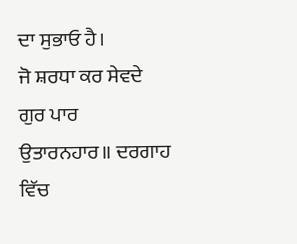ਦਾ ਸੁਭਾਓ ਹੈ।
ਜੋ ਸ਼ਰਧਾ ਕਰ ਸੇਵਦੇ ਗੁਰ ਪਾਰ ਉਤਾਰਨਹਾਰ॥ ਦਰਗਾਹ ਵਿੱਚ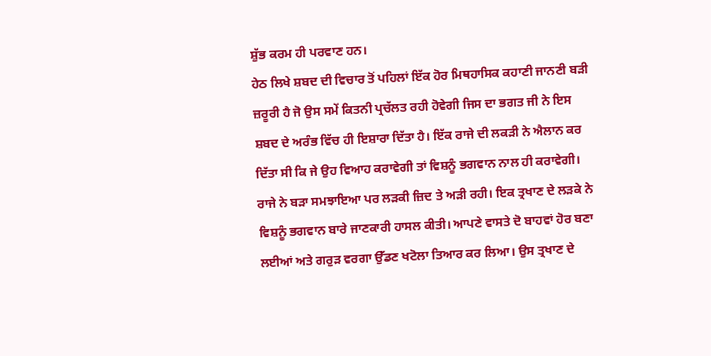ਸ਼ੁੱਭ ਕਰਮ ਹੀ ਪਰਵਾਣ ਹਨ।
ਹੇਠ ਲਿਖੇ ਸ਼ਬਦ ਦੀ ਵਿਚਾਰ ਤੋਂ ਪਹਿਲਾਂ ਇੱਕ ਹੋਰ ਮਿਥਹਾਸਿਕ ਕਹਾਣੀ ਜਾਨਣੀ ਬੜੀ ਜ਼ਰੂਰੀ ਹੈ ਜੋ ਉਸ ਸਮੇਂ ਕਿਤਨੀ ਪ੍ਰਚੱਲਤ ਰਹੀ ਹੋਵੇਗੀ ਜਿਸ ਦਾ ਭਗਤ ਜੀ ਨੇ ਇਸ ਸ਼ਬਦ ਦੇ ਅਰੰਭ ਵਿੱਚ ਹੀ ਇਸ਼ਾਰਾ ਦਿੱਤਾ ਹੈ। ਇੱਕ ਰਾਜੇ ਦੀ ਲਕੜੀ ਨੇ ਐਲਾਨ ਕਰ ਦਿੱਤਾ ਸੀ ਕਿ ਜੇ ਉਹ ਵਿਆਹ ਕਰਾਵੇਗੀ ਤਾਂ ਵਿਸ਼ਨੂੰ ਭਗਵਾਨ ਨਾਲ ਹੀ ਕਰਾਵੇਗੀ। ਰਾਜੇ ਨੇ ਬੜਾ ਸਮਝਾਇਆ ਪਰ ਲੜਕੀ ਜ਼ਿਦ ਤੇ ਅੜੀ ਰਹੀ। ਇਕ ਤ੍ਰਖਾਣ ਦੇ ਲੜਕੇ ਨੇ ਵਿਸ਼ਨੂੰ ਭਗਵਾਨ ਬਾਰੇ ਜਾਣਕਾਰੀ ਹਾਸਲ ਕੀਤੀ। ਆਪਣੇ ਵਾਸਤੇ ਦੋ ਬਾਹਵਾਂ ਹੋਰ ਬਣਾ ਲਈਆਂ ਅਤੇ ਗਰੁੜ ਵਰਗਾ ਉੱਡਣ ਖਟੋਲਾ ਤਿਆਰ ਕਰ ਲਿਆ। ਉਸ ਤ੍ਰਖਾਣ ਦੇ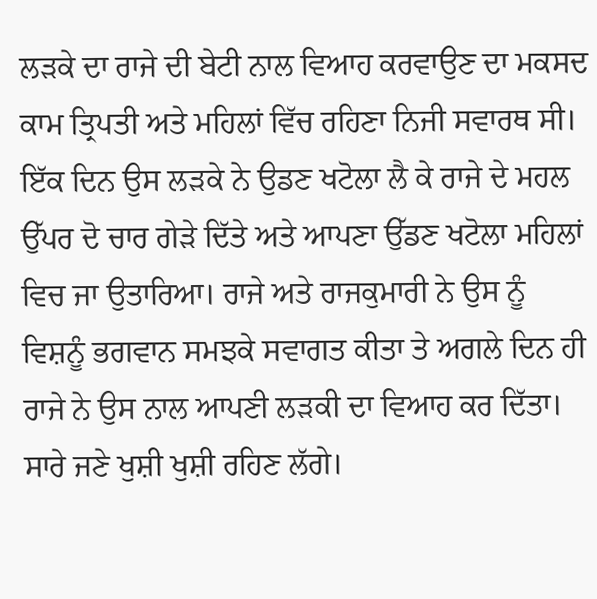ਲੜਕੇ ਦਾ ਰਾਜੇ ਦੀ ਬੇਟੀ ਨਾਲ ਵਿਆਹ ਕਰਵਾਉਣ ਦਾ ਮਕਸਦ ਕਾਮ ਤ੍ਰਿਪਤੀ ਅਤੇ ਮਹਿਲਾਂ ਵਿੱਚ ਰਹਿਣਾ ਨਿਜੀ ਸਵਾਰਥ ਸੀ। ਇੱਕ ਦਿਨ ਉਸ ਲੜਕੇ ਨੇ ਉਡਣ ਖਟੋਲਾ ਲੈ ਕੇ ਰਾਜੇ ਦੇ ਮਹਲ ਉੱਪਰ ਦੋ ਚਾਰ ਗੇੜੇ ਦਿੱਤੇ ਅਤੇ ਆਪਣਾ ਉੱਡਣ ਖਟੋਲਾ ਮਹਿਲਾਂ ਵਿਚ ਜਾ ਉਤਾਰਿਆ। ਰਾਜੇ ਅਤੇ ਰਾਜਕੁਮਾਰੀ ਨੇ ਉਸ ਨੂੰ ਵਿਸ਼ਨੂੰ ਭਗਵਾਨ ਸਮਝਕੇ ਸਵਾਗਤ ਕੀਤਾ ਤੇ ਅਗਲੇ ਦਿਨ ਹੀ ਰਾਜੇ ਨੇ ਉਸ ਨਾਲ ਆਪਣੀ ਲੜਕੀ ਦਾ ਵਿਆਹ ਕਰ ਦਿੱਤਾ। ਸਾਰੇ ਜਣੇ ਖੁਸ਼ੀ ਖੁਸ਼ੀ ਰਹਿਣ ਲੱਗੇ।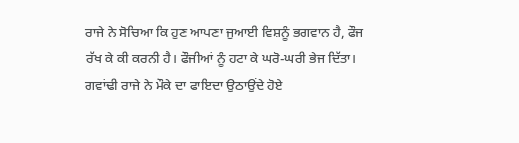ਰਾਜੇ ਨੇ ਸੋਚਿਆ ਕਿ ਹੁਣ ਆਪਣਾ ਜੁਆਈ ਵਿਸ਼ਨੂੰ ਭਗਵਾਨ ਹੈ, ਫੌਜ ਰੱਖ ਕੇ ਕੀ ਕਰਨੀ ਹੈ। ਫੌਜੀਆਂ ਨੂੰ ਹਟਾ ਕੇ ਘਰੋ-ਘਰੀ ਭੇਜ ਦਿੱਤਾ।
ਗਵਾਂਢੀ ਰਾਜੇ ਨੇ ਮੌਕੇ ਦਾ ਫਾਇਦਾ ਉਠਾਉਂਦੇ ਹੋਏ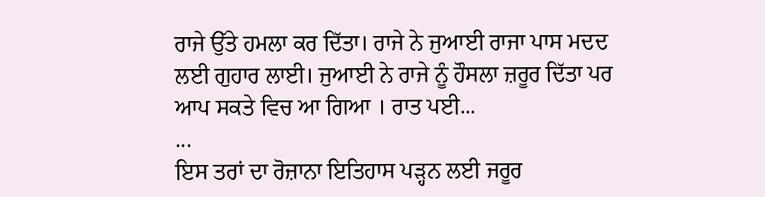ਰਾਜੇ ਉੱਤੇ ਹਮਲਾ ਕਰ ਦਿੱਤਾ। ਰਾਜੇ ਨੇ ਜੁਆਈ ਰਾਜਾ ਪਾਸ ਮਦਦ ਲਈ ਗੁਹਾਰ ਲਾਈ। ਜੁਆਈ ਨੇ ਰਾਜੇ ਨੂੰ ਹੌਸਲਾ ਜ਼ਰੂਰ ਦਿੱਤਾ ਪਰ ਆਪ ਸਕਤੇ ਵਿਚ ਆ ਗਿਆ । ਰਾਤ ਪਈ...
...
ਇਸ ਤਰਾਂ ਦਾ ਰੋਜ਼ਾਨਾ ਇਤਿਹਾਸ ਪੜ੍ਹਨ ਲਈ ਜਰੂਰ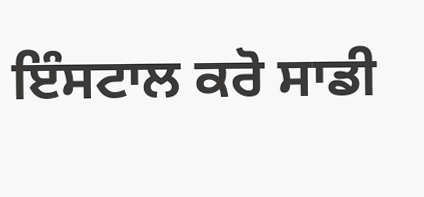ਇੰਸਟਾਲ ਕਰੋ ਸਾਡੀ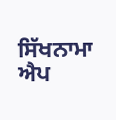ਸਿੱਖਨਾਮਾ ਐਪ